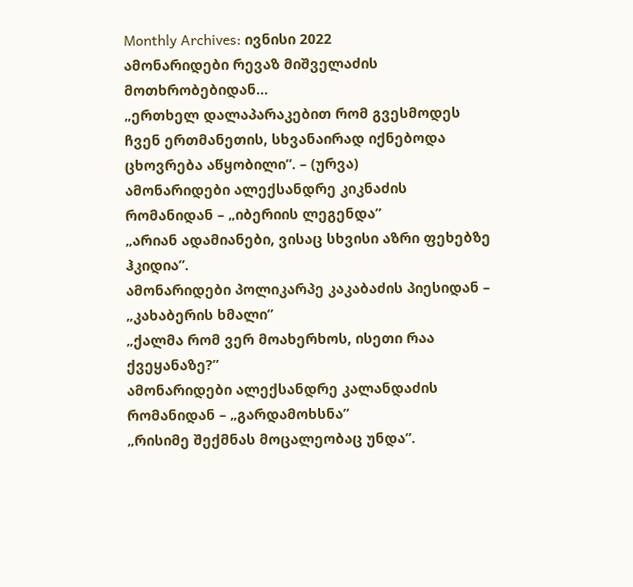Monthly Archives: ივნისი 2022
ამონარიდები რევაზ მიშველაძის მოთხრობებიდან…
„ერთხელ დალაპარაკებით რომ გვესმოდეს ჩვენ ერთმანეთის, სხვანაირად იქნებოდა ცხოვრება აწყობილი”. – (ურვა)
ამონარიდები ალექსანდრე კიკნაძის რომანიდან – „იბერიის ლეგენდა”
„არიან ადამიანები, ვისაც სხვისი აზრი ფეხებზე ჰკიდია”.
ამონარიდები პოლიკარპე კაკაბაძის პიესიდან – „კახაბერის ხმალი”
„ქალმა რომ ვერ მოახერხოს, ისეთი რაა ქვეყანაზე?”
ამონარიდები ალექსანდრე კალანდაძის რომანიდან – „გარდამოხსნა”
„რისიმე შექმნას მოცალეობაც უნდა”.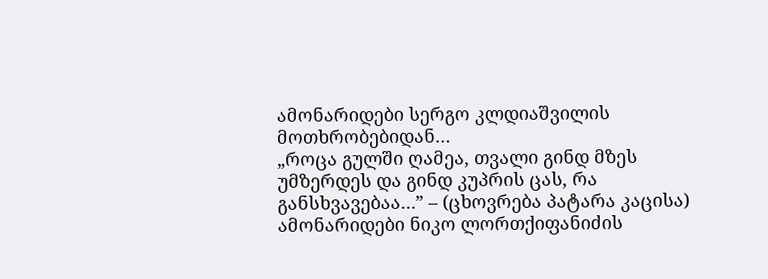ამონარიდები სერგო კლდიაშვილის მოთხრობებიდან…
„როცა გულში ღამეა, თვალი გინდ მზეს უმზერდეს და გინდ კუპრის ცას, რა განსხვავებაა…” – (ცხოვრება პატარა კაცისა)
ამონარიდები ნიკო ლორთქიფანიძის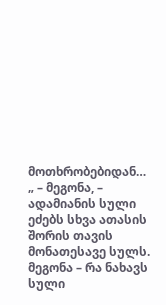მოთხრობებიდან…
„ – მეგონა, – ადამიანის სული ეძებს სხვა ათასის შორის თავის მონათესავე სულს. მეგონა – რა ნახავს სული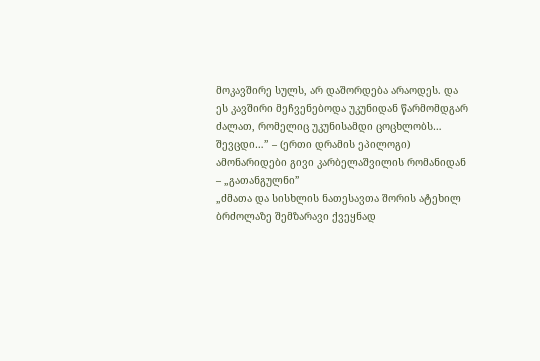მოკავშირე სულს, არ დაშორდება არაოდეს. და ეს კავშირი მეჩვენებოდა უკუნიდან წარმომდგარ ძალათ, რომელიც უკუნისამდი ცოცხლობს… შევცდი…” – (ერთი დრამის ეპილოგი)
ამონარიდები გივი კარბელაშვილის რომანიდან – „გათანგულნი”
„ძმათა და სისხლის ნათესავთა შორის ატეხილ ბრძოლაზე შემზარავი ქვეყნად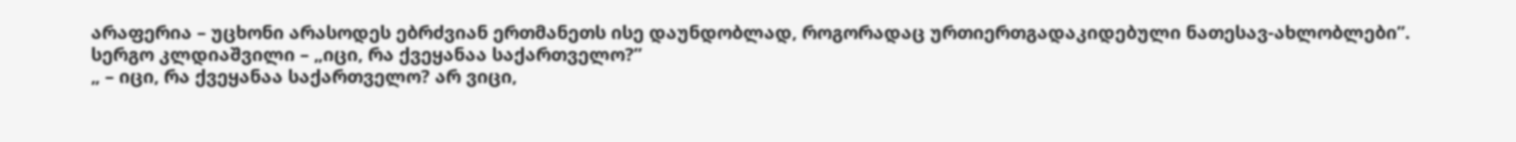არაფერია – უცხონი არასოდეს ებრძვიან ერთმანეთს ისე დაუნდობლად, როგორადაც ურთიერთგადაკიდებული ნათესავ-ახლობლები”.
სერგო კლდიაშვილი – „იცი, რა ქვეყანაა საქართველო?”
„ – იცი, რა ქვეყანაა საქართველო? არ ვიცი,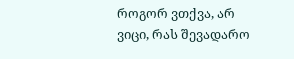როგორ ვთქვა, არ ვიცი, რას შევადარო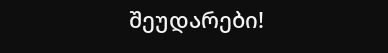შეუდარები!